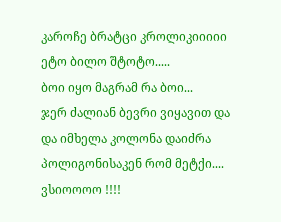კაროჩე ბრატცი კროლიკიიიიი ეტო ბილო შტოტო.....
ბოი იყო მაგრამ რა ბოი...
ჯერ ძალიან ბევრი ვიყავით და და იმხელა კოლონა დაიძრა პოლიგონისაკენ რომ მეტქი.... ვსიოოოო !!!!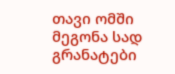თავი ომში მეგონა სად გრანატები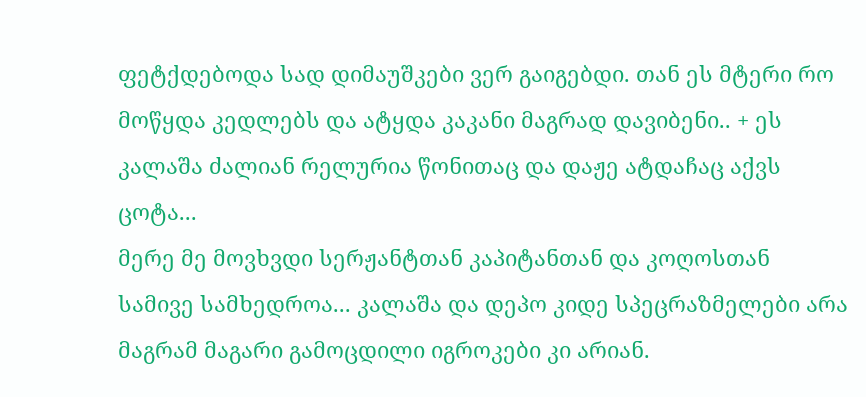ფეტქდებოდა სად დიმაუშკები ვერ გაიგებდი. თან ეს მტერი რო მოწყდა კედლებს და ატყდა კაკანი მაგრად დავიბენი.. + ეს კალაშა ძალიან რელურია წონითაც და დაჟე ატდაჩაც აქვს ცოტა...
მერე მე მოვხვდი სერჟანტთან კაპიტანთან და კოღოსთან სამივე სამხედროა... კალაშა და დეპო კიდე სპეცრაზმელები არა მაგრამ მაგარი გამოცდილი იგროკები კი არიან.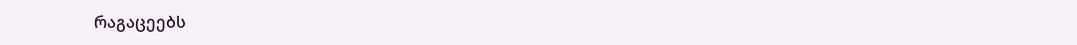რაგაცეებს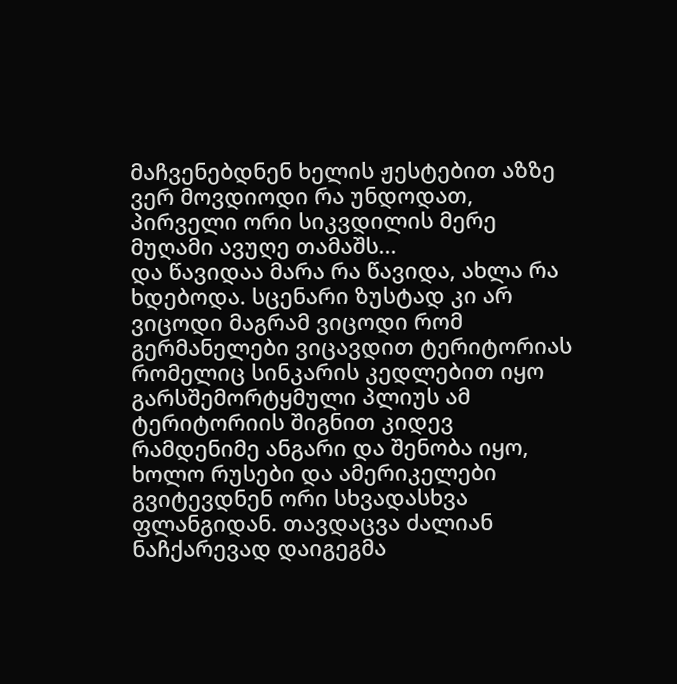მაჩვენებდნენ ხელის ჟესტებით აზზე ვერ მოვდიოდი რა უნდოდათ, პირველი ორი სიკვდილის მერე მუღამი ავუღე თამაშს...
და წავიდაა მარა რა წავიდა, ახლა რა ხდებოდა. სცენარი ზუსტად კი არ ვიცოდი მაგრამ ვიცოდი რომ გერმანელები ვიცავდით ტერიტორიას რომელიც სინკარის კედლებით იყო გარსშემორტყმული პლიუს ამ ტერიტორიის შიგნით კიდევ რამდენიმე ანგარი და შენობა იყო, ხოლო რუსები და ამერიკელები გვიტევდნენ ორი სხვადასხვა ფლანგიდან. თავდაცვა ძალიან ნაჩქარევად დაიგეგმა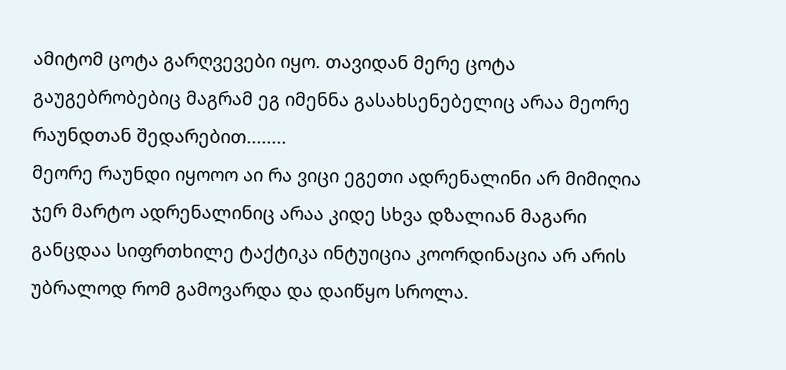ამიტომ ცოტა გარღვევები იყო. თავიდან მერე ცოტა გაუგებრობებიც მაგრამ ეგ იმენნა გასახსენებელიც არაა მეორე რაუნდთან შედარებით........
მეორე რაუნდი იყოოო აი რა ვიცი ეგეთი ადრენალინი არ მიმიღია ჯერ მარტო ადრენალინიც არაა კიდე სხვა დზალიან მაგარი განცდაა სიფრთხილე ტაქტიკა ინტუიცია კოორდინაცია არ არის უბრალოდ რომ გამოვარდა და დაიწყო სროლა.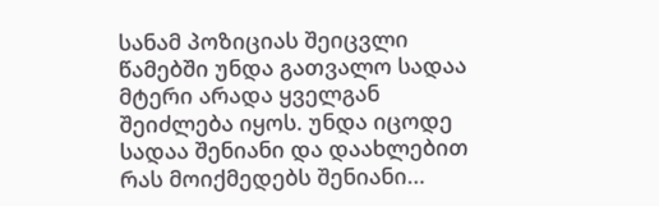სანამ პოზიციას შეიცვლი წამებში უნდა გათვალო სადაა მტერი არადა ყველგან შეიძლება იყოს. უნდა იცოდე სადაა შენიანი და დაახლებით რას მოიქმედებს შენიანი...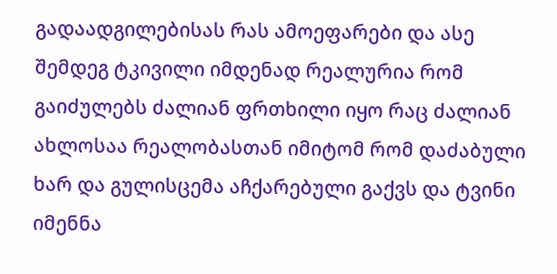გადაადგილებისას რას ამოეფარები და ასე შემდეგ ტკივილი იმდენად რეალურია რომ გაიძულებს ძალიან ფრთხილი იყო რაც ძალიან ახლოსაა რეალობასთან იმიტომ რომ დაძაბული ხარ და გულისცემა აჩქარებული გაქვს და ტვინი იმენნა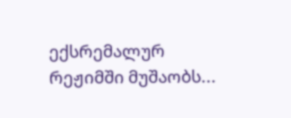ექსრემალურ რეჟიმში მუშაობს...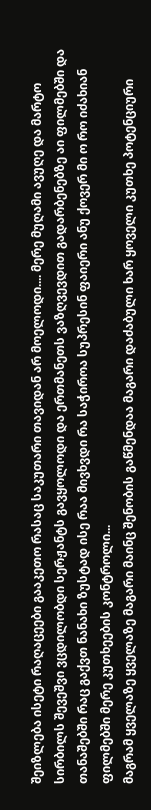შეიზლება ისეტი რაღაცეები გააკეთო რასაც საკუთარი თავიდან არ მოელოდი.... მერე მუღამი ავუღე და მარტო სირბილს შევეშვი ვცდილობდი სერჟანტს გავყოლოდი და ერთმანეთს ვაზღვევდით გადარბენებზე აი ფილმებში და თანაშებში რაც გაქვთ ნანახი ზუსტად ისე რაა მივხვდი რა საჭიროა სუპრესინ ფაიერი ანუ ქოვერ მი ო რო იძახიან ფილმებში მერე კუთხეების კონტროლი...
მაგრამ ყველაზე ყველაზე მაგარი მაინც შენობის გაწმენდაა მაგარი დაძაბული ხარ ყოველი კუთხე პოტენციური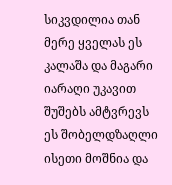სიკვდილია თან მერე ყველას ეს კალაშა და მაგარი იარაღი უკავით შუშებს ამტვრევს ეს შობელდზაღლი ისეთი მოშნია და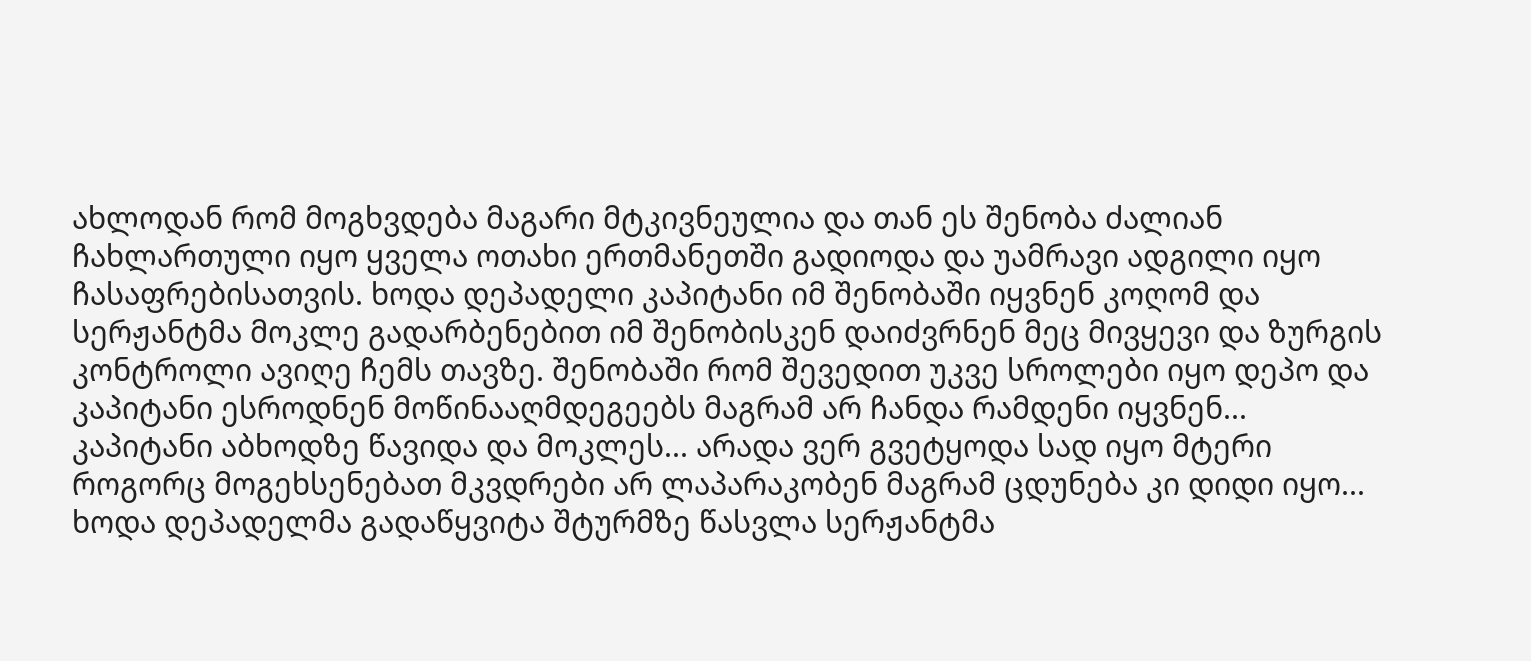ახლოდან რომ მოგხვდება მაგარი მტკივნეულია და თან ეს შენობა ძალიან ჩახლართული იყო ყველა ოთახი ერთმანეთში გადიოდა და უამრავი ადგილი იყო ჩასაფრებისათვის. ხოდა დეპადელი კაპიტანი იმ შენობაში იყვნენ კოღომ და სერჟანტმა მოკლე გადარბენებით იმ შენობისკენ დაიძვრნენ მეც მივყევი და ზურგის კონტროლი ავიღე ჩემს თავზე. შენობაში რომ შევედით უკვე სროლები იყო დეპო და კაპიტანი ესროდნენ მოწინააღმდეგეებს მაგრამ არ ჩანდა რამდენი იყვნენ... კაპიტანი აბხოდზე წავიდა და მოკლეს... არადა ვერ გვეტყოდა სად იყო მტერი როგორც მოგეხსენებათ მკვდრები არ ლაპარაკობენ მაგრამ ცდუნება კი დიდი იყო...
ხოდა დეპადელმა გადაწყვიტა შტურმზე წასვლა სერჟანტმა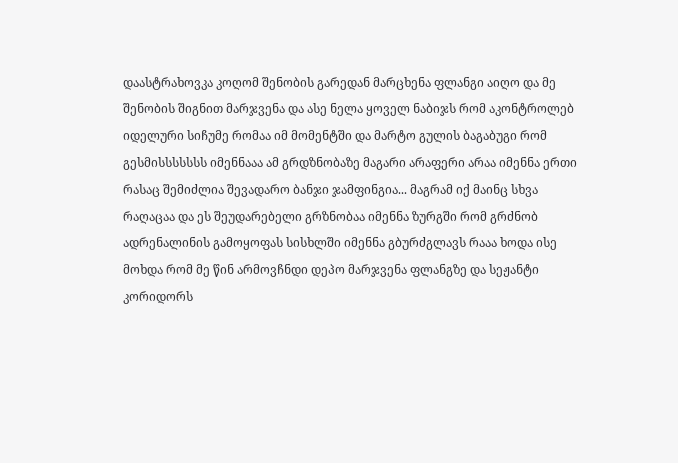დაასტრახოვკა კოღომ შენობის გარედან მარცხენა ფლანგი აიღო და მე შენობის შიგნით მარჯვენა და ასე ნელა ყოველ ნაბიჯს რომ აკონტროლებ იდელური სიჩუმე რომაა იმ მომენტში და მარტო გულის ბაგაბუგი რომ გესმისსსსსსს იმენნააა ამ გრდზნობაზე მაგარი არაფერი არაა იმენნა ერთი რასაც შემიძლია შევადარო ბანჯი ჯამფინგია... მაგრამ იქ მაინც სხვა რაღაცაა და ეს შეუდარებელი გრზნობაა იმენნა ზურგში რომ გრძნობ ადრენალინის გამოყოფას სისხლში იმენნა გბურძგლავს რააა ხოდა ისე მოხდა რომ მე წინ არმოვჩნდი დეპო მარჯვენა ფლანგზე და სეჟანტი კორიდორს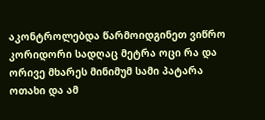აკონტროლებდა წარმოიდგინეთ ვიწრო კორიდორი სადღაც მეტრა ოცი რა და ორივე მხარეს მინიმუმ სამი პატარა ოთახი და ამ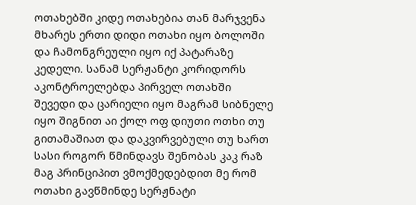ოთახებში კიდე ოთახებია თან მარჯვენა მხარეს ერთი დიდი ოთახი იყო ბოლოში და ჩამონგრეული იყო იქ პატარაზე კედელი. სანამ სერჟანტი კორიდორს აკონტროელებდა პირველ ოთახში შევედი და ცარიელი იყო მაგრამ სიბნელე იყო შიგნით აი ქოლ ოფ დიუთი ოთხი თუ გითამაშიათ და დაკვირვებული თუ ხართ სასი როგორ წმინდავს შენობას კაკ რაზ მაგ პრინციპით ვმოქმედებდით მე რომ ოთახი გავწმინდე სერჟნატი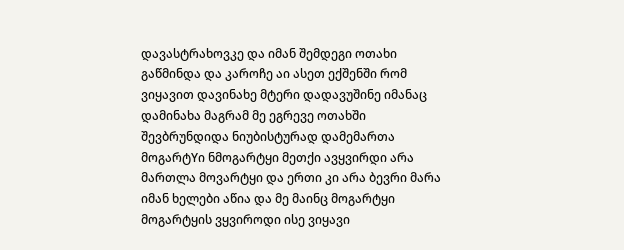დავასტრახოვკე და იმან შემდეგი ოთახი გაწმინდა და კაროჩე აი ასეთ ექშენში რომ ვიყავით დავინახე მტერი დადავუშინე იმანაც დამინახა მაგრამ მე ეგრევე ოთახში შევბრუნდიდა ნიუბისტურად დამემართა მოგარტYი ნმოგარტყი მეთქი ავყვირდი არა მართლა მოვარტყი და ერთი კი არა ბევრი მარა იმან ხელები აწია და მე მაინც მოგარტყი მოგარტყის ვყვიროდი ისე ვიყავი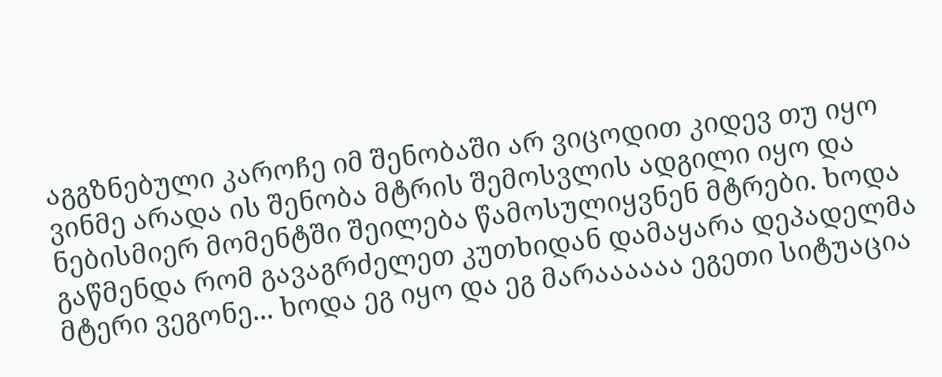აგგზნებული კაროჩე იმ შენობაში არ ვიცოდით კიდევ თუ იყო ვინმე არადა ის შენობა მტრის შემოსვლის ადგილი იყო და ნებისმიერ მომენტში შეილება წამოსულიყვნენ მტრები. ხოდა გაწმენდა რომ გავაგრძელეთ კუთხიდან დამაყარა დეპადელმა მტერი ვეგონე... ხოდა ეგ იყო და ეგ მარაააააა ეგეთი სიტუაცია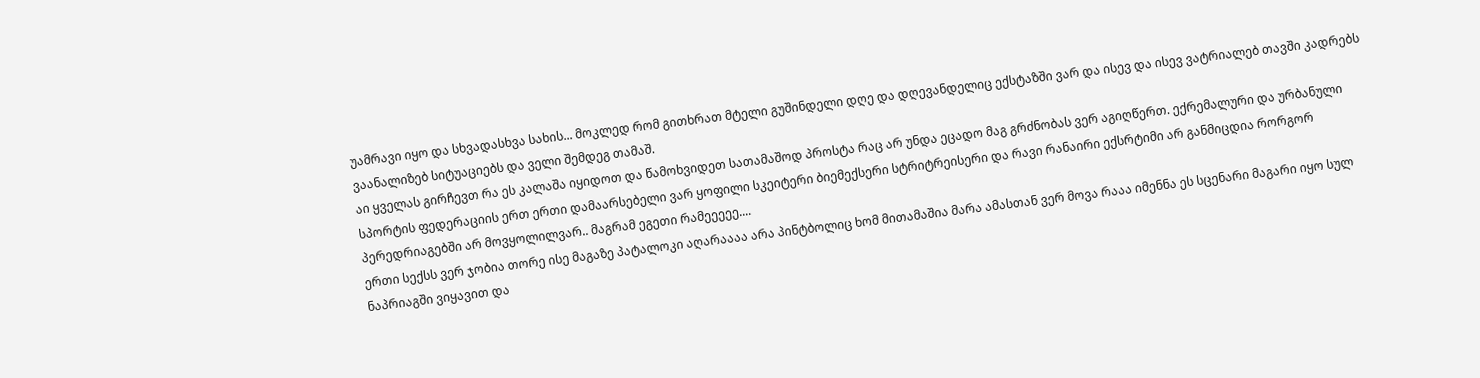უამრავი იყო და სხვადასხვა სახის... მოკლედ რომ გითხრათ მტელი გუშინდელი დღე და დღევანდელიც ექსტაზში ვარ და ისევ და ისევ ვატრიალებ თავში კადრებს ვაანალიზებ სიტუაციებს და ველი შემდეგ თამაშ.
აი ყველას გირჩევთ რა ეს კალაშა იყიდოთ და წამოხვიდეთ სათამაშოდ პროსტა რაც არ უნდა ეცადო მაგ გრძნობას ვერ აგიღწერთ. ექრემალური და ურბანული სპორტის ფედერაციის ერთ ერთი დამაარსებელი ვარ ყოფილი სკეიტერი ბიემექსერი სტრიტრეისერი და რავი რანაირი ექსრტიმი არ განმიცდია რორგორ პერედრიაგებში არ მოვყოლილვარ.. მაგრამ ეგეთი რამეეეეე....
ერთი სექსს ვერ ჯობია თორე ისე მაგაზე პატალოკი აღარაააა არა პინტბოლიც ხომ მითამაშია მარა ამასთან ვერ მოვა რააა იმენნა ეს სცენარი მაგარი იყო სულ ნაპრიაგში ვიყავით და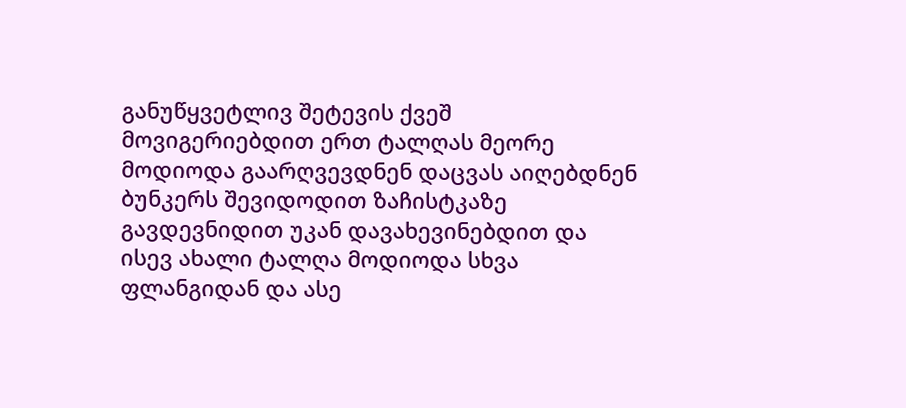განუწყვეტლივ შეტევის ქვეშ მოვიგერიებდით ერთ ტალღას მეორე მოდიოდა გაარღვევდნენ დაცვას აიღებდნენ ბუნკერს შევიდოდით ზაჩისტკაზე გავდევნიდით უკან დავახევინებდით და ისევ ახალი ტალღა მოდიოდა სხვა ფლანგიდან და ასე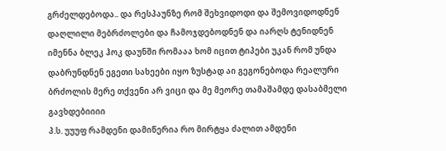გრძელდებოდა.. და რესპაუნზე რომ შეხვიდოდი და შემოვიდოდნენ დაღლილი მებრძოლები და ჩამოჯდებოდნენ და იარღს ტენიდნენ იმენნა ბლეკ ჰოკ დაუნში რომააა ხომ იცით ტიპები უკან რომ უნდა დაბრუნდნენ ეგეთი სახეები იყო ზუსტად აი გეგონებოდა რეალური ბრძოლის მერე თქვენი არ ვიცი და მე მეორე თამაშამდე დასაბმელი გავხდებიიიი
პ.ს. უუუფ რამდენი დამიწერია რო მირტყა ძალით ამდენი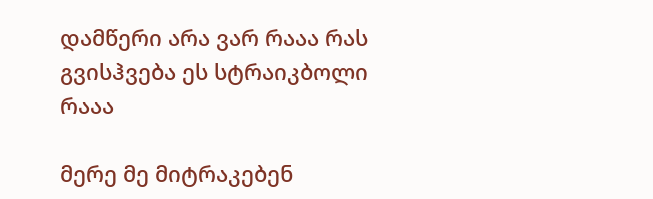დამწერი არა ვარ რააა რას გვისჰვება ეს სტრაიკბოლი რააა

მერე მე მიტრაკებენ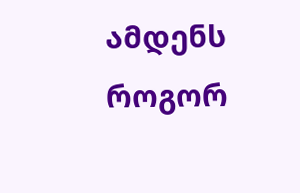ამდენს როგორ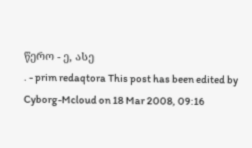წერო - ე, ასე
. - prim redaqtora This post has been edited by Cyborg-Mcloud on 18 Mar 2008, 09:16